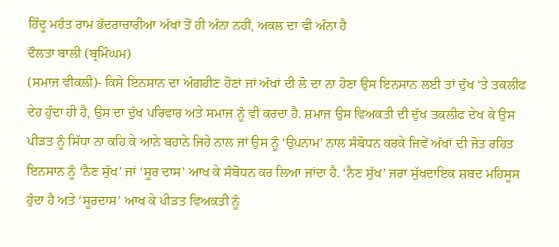ਹਿੰਦੂ ਮਹੰਤ ਰਾਮ ਭੱਦਰਾਚਾਰੀਆ ਅੱਖਾਂ ਤੋਂ ਹੀ ਅੰਨਾ ਨਹੀਂ, ਅਕਲ ਦਾ ਵੀ ਅੰਨਾ ਹੈ
ਦੌਲਤਾ ਬਾਲੀ (ਬ੍ਰਮਿੰਘਮ)
(ਸਮਾਜ ਵੀਕਲੀ)- ਕਿਸੇ ਇਨਸਾਨ ਦਾ ਅੰਗਹੀਣ ਹੋਣਾਂ ਜਾਂ ਅੱਖਾਂ ਦੀ ਲੋ ਦਾ ਨਾ ਹੋਣਾ ਉਸ ਇਨਸਾਨ ਲਈ ਤਾਂ ਦੁੱਖ ‘ਤੇ ਤਕਲੀਫ ਦੇਹ ਹੁੰਦਾ ਹੀ ਹੈ, ਉਸ ਦਾ ਦੁੱਖ ਪਰਿਵਾਰ ਅਤੇ ਸਮਾਜ ਨੂੰ ਵੀ ਕਰਦਾ ਹੈ. ਸ਼ਮਾਜ ਉਸ ਵਿਅਕਤੀ ਦੀ ਦੁੱਖ ਤਕਲੀਫ ਦੇਖ ਕੇ ਉਸ ਪੀੜਤ ਨੂੰ ਸਿੱਧਾ ਨਾ ਕਹਿ ਕੇ ਆਨੇ ਬਹਾਨੇ ਜਿਹੇ ਨਾਲ ਜਾਂ ਉਸ ਨੂੰ ‘ਉਪਨਾਮ’ ਨਾਲ ਸੰਬੋਧਨ ਕਰਕੇ ਜਿਵੇਂ ਅੱਖਾਂ ਦੀ ਜੋਤ ਰਹਿਤ ਇਨਸਾਨ ਨੂੰ ‘ਨੈਣ ਸੁੱਖ’ ਜਾਂ ‘ਸੂਰ ਦਾਸ’ ਆਖ ਕੇ ਸੰਬੋਧਨ ਕਰ ਲਿਆ ਜਾਂਦਾ ਹੈ. ‘ਨੈਣ ਸੁੱਖ’ ਜਰਾ ਸੁੱਖਦਾਇਕ ਸ਼ਬਦ ਮਹਿਸੂਸ ਹੁੰਦਾ ਹੈ ਅਤੇ ‘ਸੂਰਦਾਸ’ ਆਖ ਕੇ ਪੀੜਤ ਵਿਅਕਤੀ ਨੂੰ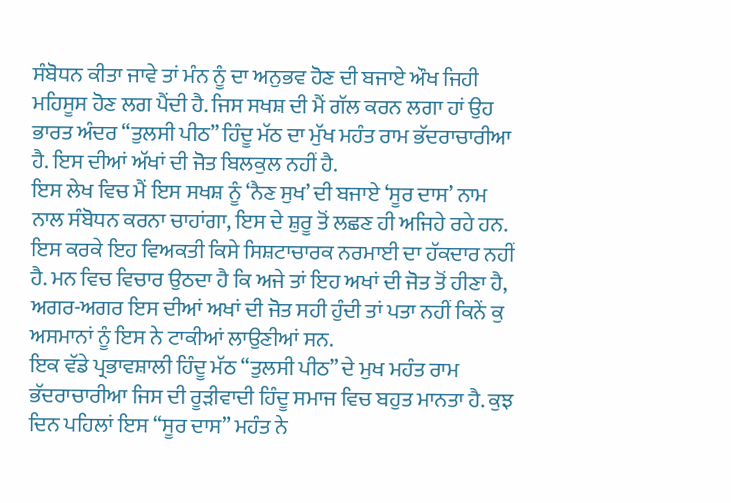ਸੰਬੋਧਨ ਕੀਤਾ ਜਾਵੇ ਤਾਂ ਮੰਨ ਨੂੰ ਦਾ ਅਨੁਭਵ ਹੋਣ ਦੀ ਬਜਾਏ ਔਖ ਜਿਹੀ ਮਹਿਸੂਸ ਹੋਣ ਲਗ ਪੈਂਦੀ ਹੈ. ਜਿਸ ਸਖਸ਼ ਦੀ ਮੈਂ ਗੱਲ ਕਰਨ ਲਗਾ ਹਾਂ ਉਹ ਭਾਰਤ ਅੰਦਰ “ਤੁਲਸੀ ਪੀਠ” ਹਿੰਦੂ ਮੱਠ ਦਾ ਮੁੱਖ ਮਹੰਤ ਰਾਮ ਭੱਦਰਾਚਾਰੀਆ ਹੈ. ਇਸ ਦੀਆਂ ਅੱਖਾਂ ਦੀ ਜੋਤ ਬਿਲਕੁਲ ਨਹੀਂ ਹੈ.
ਇਸ ਲੇਖ ਵਿਚ ਮੈਂ ਇਸ ਸਖਸ਼ ਨੂੰ ‘ਨੈਣ ਸੁਖ’ ਦੀ ਬਜਾਏ ‘ਸੂਰ ਦਾਸ’ ਨਾਮ ਨਾਲ ਸੰਬੋਧਨ ਕਰਨਾ ਚਾਹਾਂਗਾ, ਇਸ ਦੇ ਸ਼ੁਰੂ ਤੋਂ ਲਛਣ ਹੀ ਅਜਿਹੇ ਰਹੇ ਹਨ. ਇਸ ਕਰਕੇ ਇਹ ਵਿਅਕਤੀ ਕਿਸੇ ਸਿਸ਼ਟਾਚਾਰਕ ਨਰਮਾਈ ਦਾ ਹੱਕਦਾਰ ਨਹੀਂ ਹੈ. ਮਨ ਵਿਚ ਵਿਚਾਰ ਉਠਦਾ ਹੈ ਕਿ ਅਜੇ ਤਾਂ ਇਹ ਅਖਾਂ ਦੀ ਜੋਤ ਤੋਂ ਹੀਣਾ ਹੈ, ਅਗਰ-ਅਗਰ ਇਸ ਦੀਆਂ ਅਖਾਂ ਦੀ ਜੋਤ ਸਹੀ ਹੁੰਦੀ ਤਾਂ ਪਤਾ ਨਹੀਂ ਕਿਨੇਂ ਕੁ ਅਸਮਾਨਾਂ ਨੂੰ ਇਸ ਨੇ ਟਾਕੀਆਂ ਲਾਉਣੀਆਂ ਸਨ.
ਇਕ ਵੱਡੇ ਪ੍ਰਭਾਵਸ਼ਾਲੀ ਹਿੰਦੂ ਮੱਠ “ਤੁਲਸੀ ਪੀਠ” ਦੇ ਮੁਖ ਮਹੰਤ ਰਾਮ ਭੱਦਰਾਚਾਰੀਆ ਜਿਸ ਦੀ ਰੂੜੀਵਾਦੀ ਹਿੰਦੂ ਸਮਾਜ ਵਿਚ ਬਹੁਤ ਮਾਨਤਾ ਹੈ. ਕੁਝ ਦਿਨ ਪਹਿਲਾਂ ਇਸ “ਸੂਰ ਦਾਸ” ਮਹੰਤ ਨੇ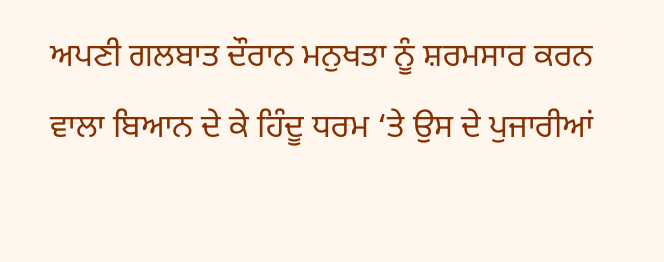ਅਪਣੀ ਗਲਬਾਤ ਦੌਰਾਨ ਮਨੁਖਤਾ ਨੂੰ ਸ਼ਰਮਸਾਰ ਕਰਨ ਵਾਲਾ ਬਿਆਨ ਦੇ ਕੇ ਹਿੰਦੂ ਧਰਮ ‘ਤੇ ਉਸ ਦੇ ਪੁਜਾਰੀਆਂ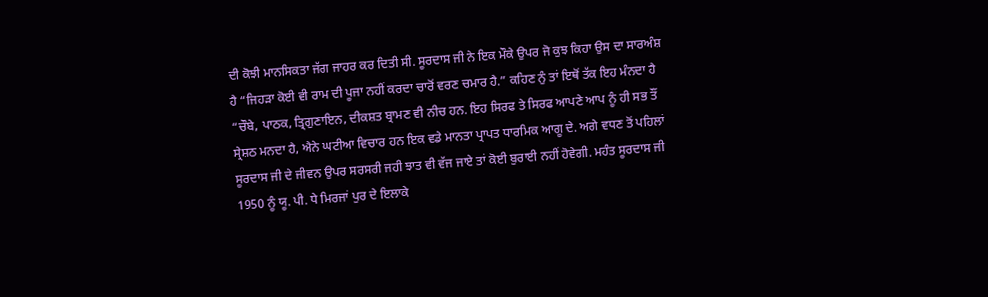ਦੀ ਕੋਝੀ ਮਾਨਸਿਕਤਾ ਜੱਗ ਜਾਹਰ ਕਰ ਦਿਤੀ ਸੀ. ਸੂਰਦਾਸ ਜੀ ਨੇ ਇਕ ਮੌਕੇ ਉਪਰ ਜੋ ਕੁਝ ਕਿਹਾ ਉਸ ਦਾ ਸਾਰਅੰਸ਼ ਹੈ “ਜਿਹੜਾ ਕੋਈ ਵੀ ਰਾਮ ਦੀ ਪੂਜਾ ਨਹੀਂ ਕਰਦਾ ਚਾਰੋਂ ਵਰਣ ਚਮਾਰ ਹੈ.” ਕਹਿਣ ਨੁੰ ਤਾਂ ਇਥੋਂ ਤੱਕ ਇਹ ਮੰਨਦਾ ਹੈ “ਚੌਬੇ, ਪਾਠਕ, ਤ੍ਰਿਗੁਣਾਇਨ, ਦੀਕਸ਼ਤ ਬ੍ਰਾਮਣ ਵੀ ਨੀਚ ਹਨ. ਇਹ ਸਿਰਫ ਤੇ ਸਿਰਫ ਆਪਣੇ ਆਪ ਨੂੰ ਹੀ ਸਭ ਤੌਂ ਸ੍ਰੇਸ਼ਠ ਮਨਦਾ ਹੈ, ਐਨੇ ਘਟੀਆ ਵਿਚਾਰ ਹਨ ਇਕ ਵਡੇ ਮਾਨਤਾ ਪ੍ਰਾਪਤ ਧਾਰਮਿਕ ਆਗੂ ਦੇ. ਅਗੇ ਵਧਣ ਤੋਂ ਪਹਿਲਾਂ ਸੂਰਦਾਸ ਜੀ ਦੇ ਜੀਵਨ ਉਪਰ ਸਰਸਰੀ ਜਹੀ ਝਾਤ ਵੀ ਵੱਜ ਜਾਏ ਤਾਂ ਕੋਈ ਬੁਰਾਈ ਨਹੀਂ ਹੋਵੇਗੀ. ਮਹੰਤ ਸੂਰਦਾਸ ਜੀ 1950 ਨੂੰ ਯੂ. ਪੀ. ਧੇ ਮਿਰਜਾਂ ਪੁਰ ਦੇ ਇਲਾਕੇ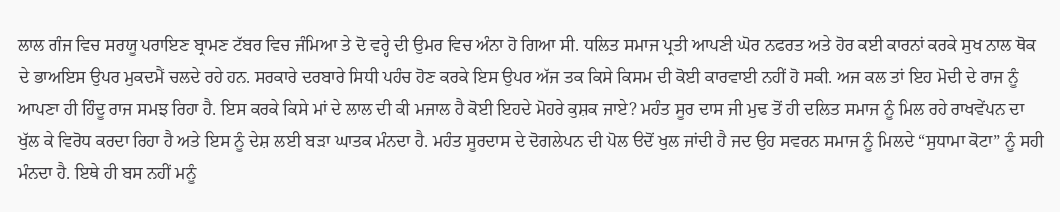ਲਾਲ ਗੰਜ ਵਿਚ ਸਰਯੂ ਪਰਾਇਣ ਬ੍ਰਾਮਣ ਟੱਬਰ ਵਿਚ ਜੰਮਿਆ ਤੇ ਦੋ ਵਰ੍ਹੇ ਦੀ ਉਮਰ ਵਿਚ ਅੰਨਾ ਹੋ ਗਿਆ ਸੀ. ਧਲਿਤ ਸਮਾਜ ਪ੍ਰਤੀ ਆਪਣੀ ਘੋਰ ਨਫਰਤ ਅਤੇ ਹੋਰ ਕਈ ਕਾਰਨਾਂ ਕਰਕੇ ਸੁਖ ਨਾਲ ਥੋਕ ਦੇ ਭਾਅਇਸ ਉਪਰ ਮੁਕਦਮੈਂ ਚਲਦੇ ਰਹੇ ਹਨ. ਸਰਕਾਰੇ ਦਰਬਾਰੇ ਸਿਧੀ ਪਹੰਚ ਹੋਣ ਕਰਕੇ ਇਸ ਉਪਰ ਅੱਜ ਤਕ ਕਿਸੇ ਕਿਸਮ ਦੀ ਕੋਈ ਕਾਰਵਾਈ ਨਹੀਂ ਹੋ ਸਕੀ. ਅਜ ਕਲ ਤਾਂ ਇਹ ਮੋਦੀ ਦੇ ਰਾਜ ਨੂੰ ਆਪਣਾ ਹੀ ਹਿੰਦੂ ਰਾਜ ਸਮਝ ਰਿਹਾ ਹੈ. ਇਸ ਕਰਕੇ ਕਿਸੇ ਮਾਂ ਦੇ ਲਾਲ ਦੀ ਕੀ ਮਜਾਲ ਹੈ ਕੋਈ ਇਹਦੇ ਮੋਹਰੇ ਕੁਸ਼ਕ ਜਾਏ? ਮਹੰਤ ਸੂਰ ਦਾਸ ਜੀ ਮੁਢ ਤੋਂ ਹੀ ਦਲਿਤ ਸਮਾਜ ਨੂੰ ਮਿਲ ਰਹੇ ਰਾਖਵੇਂਪਨ ਦਾ ਖੁੱਲ ਕੇ ਵਿਰੋਧ ਕਰਦਾ ਰਿਹਾ ਹੈ ਅਤੇ ਇਸ ਨੂੰ ਦੇਸ਼ ਲਈ ਬੜਾ ਘਾਤਕ ਮੰਨਦਾ ਹੈ. ਮਹੰਤ ਸੂਰਦਾਸ ਦੇ ਦੋਗਲੇਪਨ ਦੀ ਪੋਲ ੳਦੋਂ ਖੁਲ ਜਾਂਦੀ ਹੈ ਜਦ ਉਹ ਸਵਰਨ ਸਮਾਜ ਨੂੰ ਮਿਲਦੇ “ਸੁਧਾਮਾ ਕੋਟਾ” ਨੂੰ ਸਹੀ ਮੰਨਦਾ ਹੈ. ਇਥੇ ਹੀ ਬਸ ਨਹੀਂ ਮਨੂੰ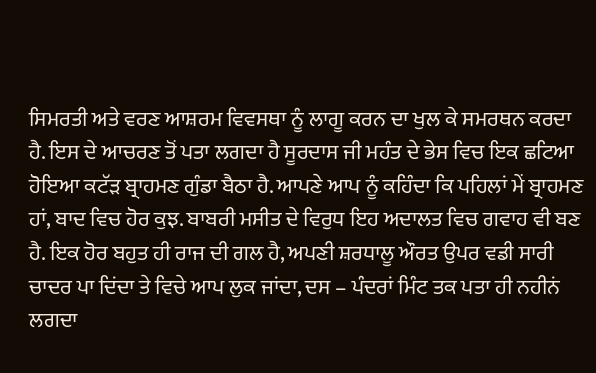ਸਿਮਰਤੀ ਅਤੇ ਵਰਣ ਆਸ਼ਰਮ ਵਿਵਸਥਾ ਨੂੰ ਲਾਗੂ ਕਰਨ ਦਾ ਖੁਲ ਕੇ ਸਮਰਥਨ ਕਰਦਾ ਹੈ. ਇਸ ਦੇ ਆਚਰਣ ਤੋਂ ਪਤਾ ਲਗਦਾ ਹੈ ਸੂਰਦਾਸ ਜੀ ਮਹੰਤ ਦੇ ਭੇਸ ਵਿਚ ਇਕ ਛਟਿਆ ਹੋਇਆ ਕਟੱੜ ਬ੍ਰਾਹਮਣ ਗੁੰਡਾ ਬੈਠਾ ਹੈ. ਆਪਣੇ ਆਪ ਨੂੰ ਕਹਿੰਦਾ ਕਿ ਪਹਿਲਾਂ ਮੇਂ ਬ੍ਰਾਹਮਣ ਹਾਂ, ਬਾਦ ਵਿਚ ਹੋਰ ਕੁਝ. ਬਾਬਰੀ ਮਸੀਤ ਦੇ ਵਿਰੁਧ ਇਹ ਅਦਾਲਤ ਵਿਚ ਗਵਾਹ ਵੀ ਬਣ ਹੈ. ਇਕ ਹੋਰ ਬਹੁਤ ਹੀ ਰਾਜ ਦੀ ਗਲ ਹੈ, ਅਪਣੀ ਸ਼ਰਧਾਲੂ ਔਰਤ ਉਪਰ ਵਡੀ ਸਾਰੀ ਚਾਦਰ ਪਾ ਦਿਂਦਾ ਤੇ ਵਿਚੇ ਆਪ ਲੁਕ ਜਾਂਦਾ, ਦਸ – ਪੰਦਰਾਂ ਮਿੰਟ ਤਕ ਪਤਾ ਹੀ ਨਹੀਨਂ ਲਗਦਾ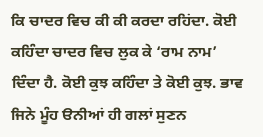ਕਿ ਚਾਦਰ ਵਿਚ ਕੀ ਕੀ ਕਰਦਾ ਰਹਿਂਦਾ. ਕੋਈ ਕਹਿੰਦਾ ਚਾਦਰ ਵਿਚ ਲੁਕ ਕੇ ‘ਰਾਮ ਨਾਮ’ ਦਿੰਦਾ ਹੈ. ਕੋਈ ਕੁਝ ਕਹਿੰਦਾ ਤੇ ਕੋਈ ਕੁਝ. ਭਾਵ ਜਿਨੇ ਮੂੰਹ ੳਨੀਆਂ ਹੀ ਗਲਾਂ ਸੁਣਨ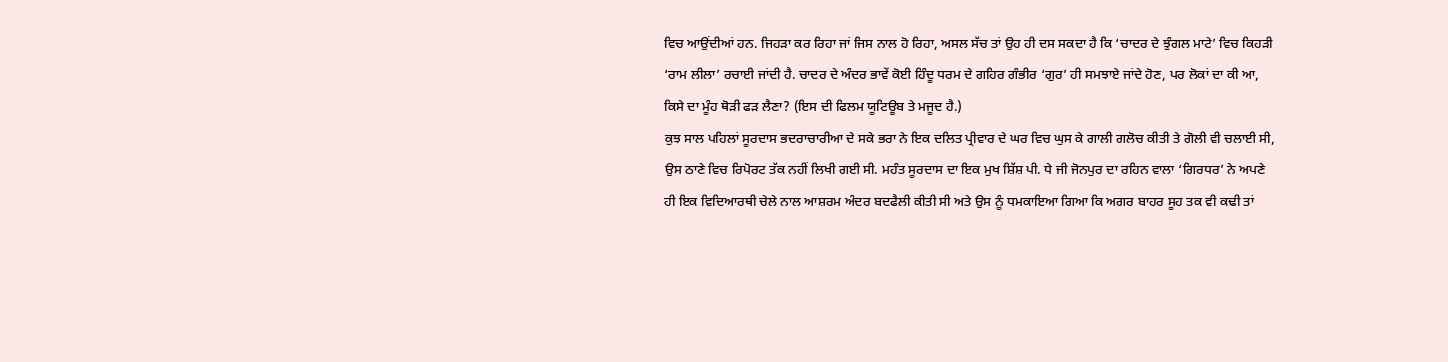ਵਿਚ ਆਉਂਦੀਆਂ ਹਨ. ਜਿਹੜਾ ਕਰ ਰਿਹਾ ਜਾਂ ਜਿਸ ਨਾਲ ਹੋ ਰਿਹਾ, ਅਸਲ ਸੱਚ ਤਾਂ ਉਹ ਹੀ ਦਸ ਸਕਦਾ ਹੈ ਕਿ ‘ਚਾਦਰ ਦੇ ਝੁੰਗਲ ਮਾਟੇ’ ਵਿਚ ਕਿਹੜੀ ‘ਰਾਮ ਲੀਲਾ’ ਰਚਾਈ ਜਾਂਦੀ ਹੈ. ਚਾਦਰ ਦੇ ਅੰਦਰ ਭਾਵੇਂ ਕੋਈ ਹਿੰਦੂ ਧਰਮ ਦੇ ਗਹਿਰ ਗੰਭੀਰ ‘ਗੁਰ’ ਹੀ ਸਮਝਾਏ ਜਾਂਦੇ ਹੋਣ, ਪਰ ਲੋਕਾਂ ਦਾ ਕੀ ਆ, ਕਿਸੇ ਦਾ ਮੂੰਹ ਥੋੜੀ ਫੜ ਲੈਣਾ? (ਇਸ ਦੀ ਫਿਲਮ ਯੂਟਿਊਬ ਤੇ ਮਜੂਦ ਹੈ.)
ਕੁਝ ਸਾਲ ਪਹਿਲਾਂ ਸੂਰਦਾਸ ਭਦਰਾਚਾਰੀਆ ਦੇ ਸਕੇ ਭਰਾ ਨੇ ਇਕ ਦਲਿਤ ਪ੍ਰੀਵਾਰ ਦੇ ਘਰ ਵਿਚ ਘੁਸ ਕੇ ਗਾਲੀ ਗਲੋਚ ਕੀਤੀ ਤੇ ਗੋਲੀ ਵੀ ਚਲਾਈ ਸੀ, ਉਸ ਠਾਣੇ ਵਿਚ ਰਿਪੋਰਟ ਤੱਕ ਨਹੀਂ ਲਿਖੀ ਗਈ ਸੀ. ਮਹੰਤ ਸੂਰਦਾਸ ਦਾ ਇਕ ਮੁਖ ਸ਼ਿੱਸ਼ ਪੀ. ਧੇ ਜੀ ਜੋਨਪੁਰ ਦਾ ਰਹਿਨ ਵਾਲਾ ‘ਗਿਰਧਰ’ ਨੇ ਅਪਣੇ ਹੀ ਇਕ ਵਿਦਿਆਰਥੀ ਚੇਲੇ ਨਾਲ ਆਸ਼ਰਮ ਅੰਦਰ ਬਦਫੈਲੀ ਕੀਤੀ ਸੀ ਅਤੇ ਉਸ ਨੂੰ ਧਮਕਾਇਆ ਗਿਆ ਕਿ ਅਗਰ ਬਾਹਰ ਸੂਹ ਤਕ ਵੀ ਕਢੀ ਤਾਂ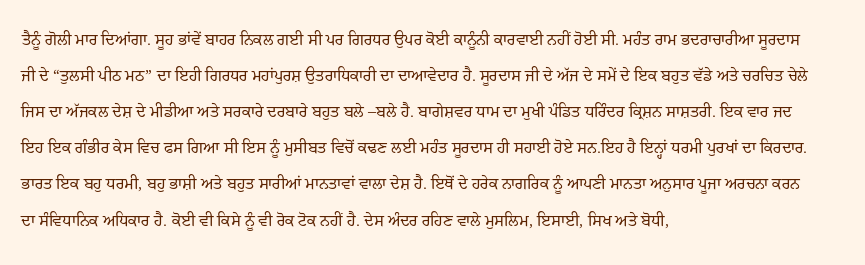ਤੈਨੂੰ ਗੋਲੀ ਮਾਰ ਦਿਆਂਗਾ. ਸੂਹ ਭਾਂਵੇਂ ਬਾਹਰ ਨਿਕਲ ਗਈ ਸੀ ਪਰ ਗਿਰਧਰ ਉਪਰ ਕੋਈ ਕਾਨੂੰਨੀ ਕਾਰਵਾਈ ਨਹੀਂ ਹੋਈ ਸੀ. ਮਹੰਤ ਰਾਮ ਭਦਰਾਚਾਰੀਆ ਸੂਰਦਾਸ ਜੀ ਦੇ “ਤੁਲਸੀ ਪੀਠ ਮਠ” ਦਾ ਇਹੀ ਗਿਰਧਰ ਮਹਾਂਪੁਰਸ਼ ਉਤਰਾਧਿਕਾਰੀ ਦਾ ਦਾਆਵੇਦਾਰ ਹੈ. ਸੂਰਦਾਸ ਜੀ ਦੇ ਅੱਜ ਦੇ ਸਮੇਂ ਦੇ ਇਕ ਬਹੁਤ ਵੱਡੇ ਅਤੇ ਚਰਚਿਤ ਚੇਲੇ ਜਿਸ ਦਾ ਅੱਜਕਲ ਦੇਸ਼ ਦੇ ਮੀਡੀਆ ਅਤੇ ਸਰਕਾਰੇ ਦਰਬਾਰੇ ਬਹੁਤ ਬਲੇ –ਬਲੇ ਹੈ. ਬਾਗੇਸ਼ਵਰ ਧਾਮ ਦਾ ਮੁਖੀ ਪੰਡਿਤ ਧਰਿੰਦਰ ਕ੍ਰਿਸ਼ਨ ਸਾਸ਼ਤਰੀ. ਇਕ ਵਾਰ ਜਦ ਇਹ ਇਕ ਗੰਭੀਰ ਕੇਸ ਵਿਚ ਫਸ ਗਿਆ ਸੀ ਇਸ ਨੂੰ ਮੁਸੀਬਤ ਵਿਚੋਂ ਕਢਣ ਲਈ ਮਹੰਤ ਸੂਰਦਾਸ ਹੀ ਸਹਾਈ ਹੋਏ ਸਨ.ਇਹ ਹੈ ਇਨ੍ਹਾਂ ਧਰਮੀ ਪੁਰਖਾਂ ਦਾ ਕਿਰਦਾਰ.
ਭਾਰਤ ਇਕ ਬਹੁ ਧਰਮੀ, ਬਹੁ ਭਾਸ਼ੀ ਅਤੇ ਬਹੁਤ ਸਾਰੀਆਂ ਮਾਨਤਾਵਾਂ ਵਾਲਾ ਦੇਸ਼ ਹੈ. ਇਥੋਂ ਦੇ ਹਰੇਕ ਨਾਗਰਿਕ ਨੂੰ ਆਪਣੀ ਮਾਨਤਾ ਅਨੁਸਾਰ ਪੂਜਾ ਅਰਚਨਾ ਕਰਨ ਦਾ ਸੰਵਿਧਾਨਿਕ ਅਧਿਕਾਰ ਹੈ. ਕੋਈ ਵੀ ਕਿਸੇ ਨੂੰ ਵੀ ਰੋਕ ਟੋਕ ਨਹੀਂ ਹੈ. ਦੇਸ ਅੰਦਰ ਰਹਿਣ ਵਾਲੇ ਮੁਸਲਿਮ, ਇਸਾਈ, ਸਿਖ ਅਤੇ ਬੋਧੀ,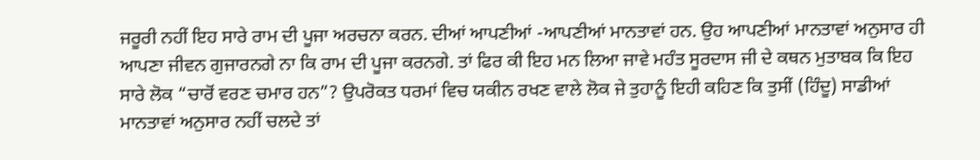ਜਰੂਰੀ ਨਹੀਂ ਇਹ ਸਾਰੇ ਰਾਮ ਦੀ ਪੂਜਾ ਅਰਚਨਾ ਕਰਨ. ਦੀਆਂ ਆਪਣੀਆਂ -ਆਪਣੀਆਂ ਮਾਨਤਾਵਾਂ ਹਨ. ਉਹ ਆਪਣੀਆਂ ਮਾਨਤਾਵਾਂ ਅਨੁਸਾਰ ਹੀ ਆਪਣਾ ਜੀਵਨ ਗੁਜਾਰਨਗੇ ਨਾ ਕਿ ਰਾਮ ਦੀ ਪੂਜਾ ਕਰਨਗੇ. ਤਾਂ ਫਿਰ ਕੀ ਇਹ ਮਨ ਲਿਆ ਜਾਵੇ ਮਹੰਤ ਸੂਰਦਾਸ ਜੀ ਦੇ ਕਥਨ ਮੁਤਾਬਕ ਕਿ ਇਹ ਸਾਰੇ ਲੋਕ “ਚਾਰੋਂ ਵਰਣ ਚਮਾਰ ਹਨ”? ਉਪਰੋਕਤ ਧਰਮਾਂ ਵਿਚ ਯਕੀਨ ਰਖਣ ਵਾਲੇ ਲੋਕ ਜੇ ਤੁਹਾਨੂੰ ਇਹੀ ਕਹਿਣ ਕਿ ਤੁਸੀਂ (ਹਿੰਦੂ) ਸਾਡੀਆਂ ਮਾਨਤਾਵਾਂ ਅਨੁਸਾਰ ਨਹੀਂ ਚਲਦੇ ਤਾਂ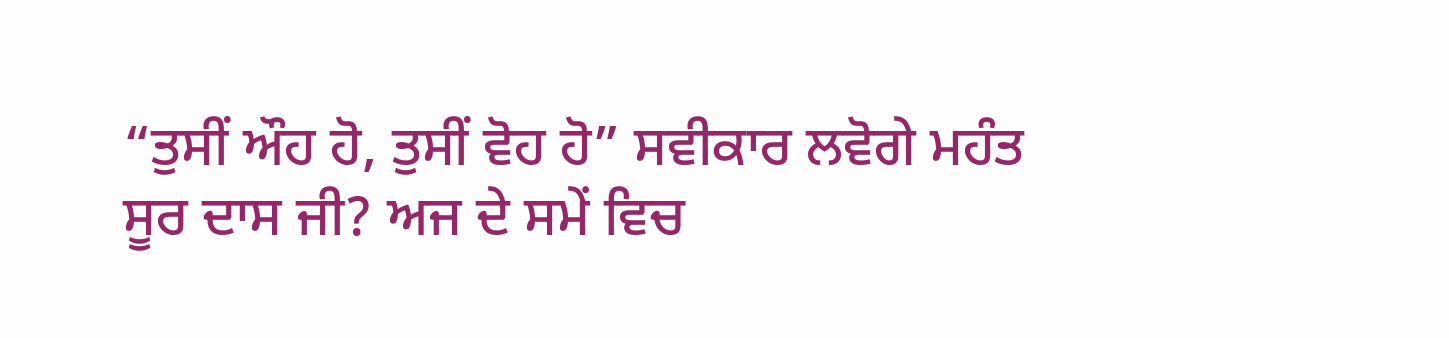“ਤੁਸੀਂ ਔਹ ਹੋ, ਤੁਸੀਂ ਵੋਹ ਹੋ” ਸਵੀਕਾਰ ਲਵੋਗੇ ਮਹੰਤ ਸੂਰ ਦਾਸ ਜੀ? ਅਜ ਦੇ ਸਮੇਂ ਵਿਚ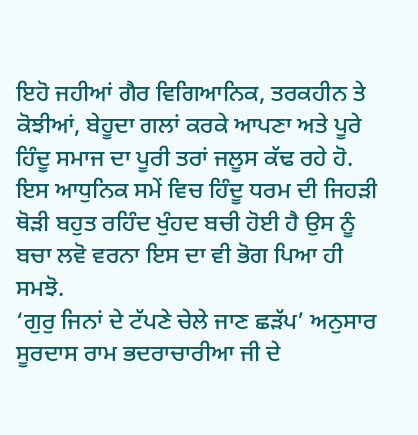ਇਹੋ ਜਹੀਆਂ ਗੈਰ ਵਿਗਿਆਨਿਕ, ਤਰਕਹੀਨ ਤੇ ਕੋਝੀਆਂ, ਬੇਹੂਦਾ ਗਲਾਂ ਕਰਕੇ ਆਪਣਾ ਅਤੇ ਪੂਰੇ ਹਿੰਦੂ ਸਮਾਜ ਦਾ ਪੂਰੀ ਤਰਾਂ ਜਲੂਸ ਕੱਢ ਰਹੇ ਹੋ. ਇਸ ਆਧੁਨਿਕ ਸਮੇਂ ਵਿਚ ਹਿੰਦੂ ਧਰਮ ਦੀ ਜਿਹੜੀ ਥੋੜੀ ਬਹੁਤ ਰਹਿੰਦ ਖੁੰਹਦ ਬਚੀ ਹੋਈ ਹੈ ਉਸ ਨੂੰ ਬਚਾ ਲਵੋ ਵਰਨਾ ਇਸ ਦਾ ਵੀ ਭੋਗ ਪਿਆ ਹੀ ਸਮਝੋ.
‘ਗੁਰੁ ਜਿਨਾਂ ਦੇ ਟੱਪਣੇ ਚੇਲੇ ਜਾਣ ਛੜੱਪ’ ਅਨੁਸਾਰ ਸੂਰਦਾਸ ਰਾਮ ਭਦਰਾਚਾਰੀਆ ਜੀ ਦੇ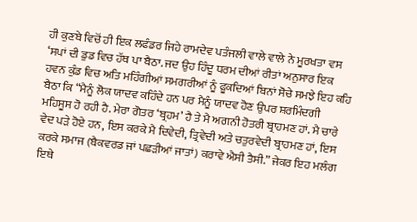ਹੀ ਕੁਣਬੇ ਵਿਚੋਂ ਹੀ ਇਕ ਲਫੰਡਰ ਜਿਹੇ ਰਾਮਦੇਵ ਪਤੰਜਲੀ ਵਾਲੇ ਵਾਲੇ ਨੇ ਮੂਰਖਤਾ ਵਸ ‘ਸਪਾਂ ਦੀ ਡੁਡ ਵਿਚ ਹੱਥ ਪਾ ਬੈਠਾ. ਜਦ ਉਹ ਹਿੰਦੂ ਧਰਮ ਦੀਆਂ ਰੀਤਾਂ ਅਨੁਸਾਰ ਇਕ ਹਵਨ ਕੁੰਡ ਵਿਚ ਅਤਿ ਮਹਿੰਗੀਆਂ ਸਮਗਰੀਆਂ ਨੂੰ ਫੂਕਦਿਆਂ ਬਿਨਾਂ ਸੋਚੇ ਸਮਝੇ ਇਹ ਕਹਿ ਬੈਠਾ ਕਿ “ਮੈਨੂੰ ਲੋਕ ਯਾਦਵ ਕਹਿੰਦੇ ਹਨ ਪਰ ਮੈਨੂੰ ਯਾਦਵ ਹੋਣ ਉਪਰ ਸ਼ਰਮਿੰਦਗੀ ਮਹਿਸੂਸ ਹੋ ਰਹੀ ਹੈ. ਮੇਰਾ ਗੋਤਰ ‘ਬ੍ਰਹਮ’ ਹੈ ਤੇ ਮੈ ਅਗਨੀ ਹੋਤਰੀ ਬ੍ਰਾਹਮਣ ਹਾਂ. ਮੈ ਚਾਰੇ ਵੇਦ ਪੜੇ ਹੋਏ ਹਨ, ਇਸ ਕਰਕੇ ਮੈ ਦਿਵੇਦੀ, ਤ੍ਰਿਵੇਦੀ ਅਤੇ ਚਤੁਰਵੇਦੀ ਬ੍ਰਾਹਮਣ ਹਾਂ, ਇਸ ਕਰਕੇ ਸਮਾਜ (ਬੈਕਵਰਡ ਜਾਂ ਪਛੜੀਆਂ ਜਾਤਾਂ) ਕਰਾਵੇ ਐਸੀ ਤੈਸੀ.” ਜੇਕਰ ਇਹ ਮਲੰਗ ਇਥੇ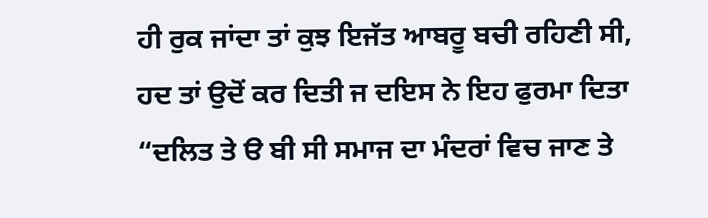ਹੀ ਰੁਕ ਜਾਂਦਾ ਤਾਂ ਕੁਝ ਇਜੱਤ ਆਬਰੂ ਬਚੀ ਰਹਿਣੀ ਸੀ, ਹਦ ਤਾਂ ਉਦੋਂ ਕਰ ਦਿਤੀ ਜ ਦਇਸ ਨੇ ਇਹ ਫੁਰਮਾ ਦਿਤਾ “ਦਲਿਤ ਤੇ ੳ ਬੀ ਸੀ ਸਮਾਜ ਦਾ ਮੰਦਰਾਂ ਵਿਚ ਜਾਣ ਤੇ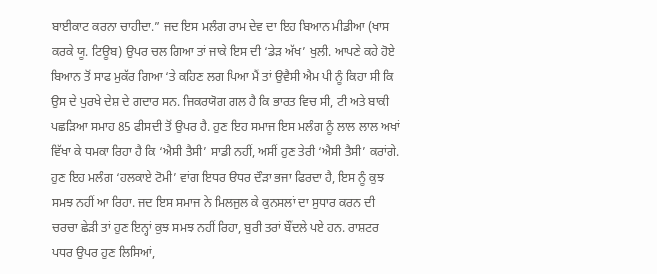ਬਾਈਕਾਟ ਕਰਨਾ ਚਾਹੀਦਾ.” ਜਦ ਇਸ ਮਲੰਗ ਰਾਮ ਦੇਵ ਦਾ ਇਹ ਬਿਆਨ ਮੀਡੀਆ (ਖਾਸ ਕਰਕੇ ਯੂ. ਟਿਊਬ) ਉਪਰ ਚਲ ਗਿਆ ਤਾਂ ਜਾਕੇ ਇਸ ਦੀ ‘ਡੇੜ ਅੱਖ’ ਖੁਲੀ. ਆਪਣੇ ਕਹੇ ਹੋਏ ਬਿਆਨ ਤੋਂ ਸਾਫ ਮੁਕੱਰ ਗਿਆ ‘ਤੇ ਕਹਿਣ ਲਗ ਪਿਆ ਮੈਂ ਤਾਂ ਉਵੈਸੀ ਐਮ ਪੀ ਨੂੰ ਕਿਹਾ ਸੀ ਕਿ ਉਸ ਦੇ ਪੁਰਖੇ ਦੇਸ਼ ਦੇ ਗਦਾਰ ਸਨ. ਜਿਕਰਯੋਗ ਗਲ ਹੈ ਕਿ ਭਾਰਤ ਵਿਚ ਸੀ, ਟੀ ਅਤੇ ਬਾਕੀ ਪਛੜਿਆ ਸਮਾਹ 85 ਫੀਸਦੀ ਤੋਂ ਉਪਰ ਹੈ. ਹੁਣ ਇਹ ਸਮਾਜ ਇਸ ਮਲੰਗ ਨੂੰ ਲਾਲ ਲਾਲ ਅਖਾਂ ਵਿੱਖਾ ਕੇ ਧਮਕਾ ਰਿਹਾ ਹੈ ਕਿ ‘ਐਸੀ ਤੈਸੀ’ ਸਾਡੀ ਨਹੀਂ, ਅਸੀਂ ਹੁਣ ਤੇਰੀ ‘ਐਸੀ ਤੈਸੀ’ ਕਰਾਂਗੇ. ਹੁਣ ਇਹ ਮਲੰਗ ‘ਹਲਕਾਏ ਟੋਮੀ’ ਵਾਂਗ ਇਧਰ ੳਧਰ ਦੌੜਾ ਭਜਾ ਫਿਰਦਾ ਹੈ, ਇਸ ਨੂੰ ਕੁਝ ਸਮਝ ਨਹੀਂ ਆ ਰਿਹਾ. ਜਦ ਇਸ ਸਮਾਜ ਨੇ ਮਿਲਜੁਲ ਕੇ ਕੁਨਸਲਾਂ ਦਾ ਸੁਧਾਰ ਕਰਨ ਦੀ ਚਰਚਾ ਛੇੜੀ ਤਾਂ ਹੁਣ ਇਨ੍ਹਾਂ ਕੁਝ ਸਮਝ ਨਹੀਂ ਰਿਹਾ, ਬੁਰੀ ਤਰਾਂ ਬੌਂਦਲੇ ਪਏ ਹਨ. ਰਾਸ਼ਟਰ ਪਧਰ ਉਪਰ ਹੁਣ ਲਿਸਿਆਂ,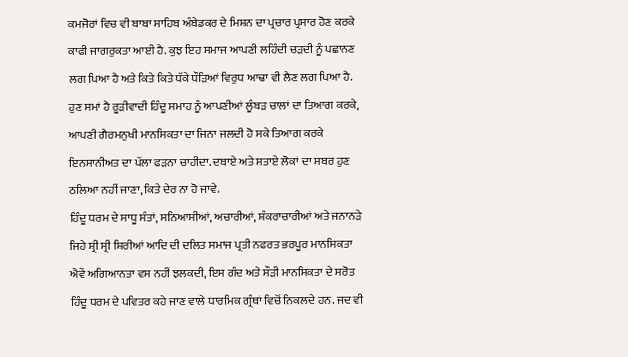ਕਮਜੋਰਾਂ ਵਿਚ ਵੀ ਬਾਬਾ ਸਾਹਿਬ ਅੰਬੇਡਕਰ ਦੇ ਮਿਸ਼ਨ ਦਾ ਪ੍ਰਚਾਰ ਪ੍ਰਸਾਰ ਹੋਣ ਕਰਕੇ ਕਾਫੀ ਜਾਗਰੁਕਤਾ ਆਈ ਹੈ. ਕੁਝ ਇਹ ਸਮਾਜ ਆਪਣੀ ਲਹਿੰਦੀ ਚੜਦੀ ਨੂੰ ਪਛਾਨਣ ਲਗ ਪਿਆ ਹੈ ਅਤੇ ਕਿਤੇ ਕਿਤੇ ਧੱਕੇ ਧੌੜਿਆਂ ਵਿਰੁਧ ਆਢਾ ਵੀ ਲੈਣ ਲਗ ਪਿਆ ਹੈ. ਹੁਣ ਸਮਾਂ ਹੈ ਰੂੜੀਵਾਦੀ ਹਿੰਦੂ ਸਮਾਹ ਨੂੰ ਆਪਣੀਆਂ ਲੂੰਬੜ ਚਾਲਾਂ ਦਾ ਤਿਆਗ ਕਰਕੇ, ਆਪਣੀ ਗੈਰਮਨੁਖੀ ਮਾਨਸਿਕਤਾ ਦਾ ਜਿਨਾ ਜਲਦੀ ਹੋ ਸਕੇ ਤਿਆਗ ਕਰਕੇ ਇਨਸਾਨੀਅਤ ਦਾ ਪੱਲਾ ਫੜਨਾ ਚਾਹੀਦਾ. ਦਬਾਏ ਅਤੇ ਸਤਾਏ ਲੋਕਾਂ ਦਾ ਸਬਰ ਹੁਣ ਠਲਿਆ ਨਹੀਂ ਜਾਣਾ, ਕਿਤੇ ਦੇਰ ਨਾ ਹੋ ਜਾਵੇ.
ਹਿੰਦੂ ਧਰਮ ਦੇ ਸਾਧੂ ਸੰਤਾਂ, ਸਨਿਆਸੀਆਂ, ਅਚਾਰੀਆਂ, ਸ਼ੰਕਰਾਚਾਰੀਆਂ ਅਤੇ ਜਨਾਨੜੇ ਜਿਹੇ ਸ਼੍ਰੀ ਸ੍ਰੀ ਸ਼ਿਰੀਆਂ ਆਦਿ ਦੀ ਦਲਿਤ ਸਮਾਜ ਪ੍ਰਤੀ ਨਫਰਤ ਭਰਪੂਰ ਮਾਨਸਿਕਤਾ ਐਵੇਂ ਅਗਿਆਨਤਾ ਵਸ ਨਹੀਂ ਝਲਕਦੀ, ਇਸ ਗੰਦ ਅਤੇ ਸੌੜੀ ਮਾਨਸਿਕਤਾ ਦੇ ਸਰੋਤ ਹਿੰਦੂ ਧਰਮ ਦੇ ਪਵਿਤਰ ਕਹੇ ਜਾਣ ਵਾਲੇ ਧਾਰਮਿਕ ਗ੍ਰੰਥਾਂ ਵਿਚੋਂ ਨਿਕਲਦੇ ਹਨ. ਜਦ ਵੀ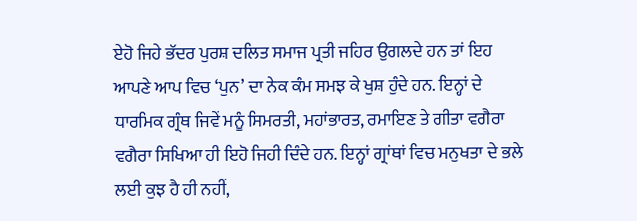ਏਹੋ ਜਿਹੇ ਭੱਦਰ ਪੁਰਸ਼ ਦਲਿਤ ਸਮਾਜ ਪ੍ਰਤੀ ਜਹਿਰ ਉਗਲਦੇ ਹਨ ਤਾਂ ਇਹ ਆਪਣੇ ਆਪ ਵਿਚ ‘ਪੁਨ’ ਦਾ ਨੇਕ ਕੰਮ ਸਮਝ ਕੇ ਖੁਸ਼ ਹੁੰਦੇ ਹਨ. ਇਨ੍ਹਾਂ ਦੇ ਧਾਰਮਿਕ ਗ੍ਰੰਥ ਜਿਵੇਂ ਮਨੂੰ ਸਿਮਰਤੀ, ਮਹਾਂਭਾਰਤ, ਰਮਾਇਣ ਤੇ ਗੀਤਾ ਵਗੈਰਾ ਵਗੈਰਾ ਸਿਖਿਆ ਹੀ ਇਹੋ ਜਿਹੀ ਦਿੰਦੇ ਹਨ. ਇਨ੍ਹਾਂ ਗ੍ਰਾਂਥਾਂ ਵਿਚ ਮਨੁਖਤਾ ਦੇ ਭਲੇ ਲਈ ਕੁਝ ਹੈ ਹੀ ਨਹੀਂ,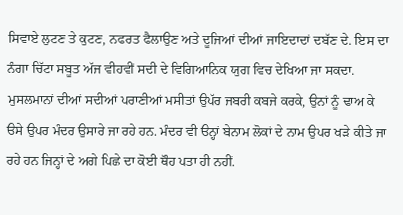ਸਿਵਾਏ ਲੁਟਣ ਤੇ ਕੁਟਣ, ਨਫਰਤ ਫੈਲਾਉਣ ਅਤੇ ਦੂਜਿਆਂ ਦੀਆਂ ਜਾਇਦਾਦਾਂ ਦਬੱਣ ਦੇ. ਇਸ ਦਾ ਨੰਗਾ ਚਿੱਟਾ ਸਬੂਤ ਅੱਜ ਵੀਹਵੀਂ ਸਦੀ ਦੇ ਵਿਗਿਆਨਿਕ ਯੁਗ ਵਿਚ ਦੇਖਿਆ ਜਾ ਸਕਦਾ. ਮੁਸਲਮਾਨਾਂ ਦੀਆਂ ਸਦੀਆਂ ਪਰਾਣੀਆਂ ਮਸੀਤਾਂ ਉਪੱਰ ਜਬਰੀ ਕਬਜੇ ਕਰਕੇ, ਉਨਾਂ ਨੂੰ ਢਾਅ ਕੇ ੳਸੇ ਉਪਰ ਮੰਦਰ ਉਸਾਰੇ ਜਾ ਰਹੇ ਹਨ. ਮੰਦਰ ਵੀ ੳਨ੍ਹਾਂ ਬੇਨਾਮ ਲੋਕਾਂ ਦੇ ਨਾਮ ਉਪਰ ਖੜੇ ਕੀਤੇ ਜਾ ਰਹੇ ਹਨ ਜਿਨ੍ਹਾਂ ਦੇ ਅਗੇ ਪਿਛੇ ਦਾ ਕੋਈ ਥੌਹ ਪਤਾ ਹੀ ਨਹੀਂ.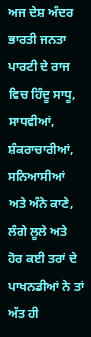ਅਜ ਦੇਸ਼ ਅੰਦਰ ਭਾਰਤੀ ਜਨਤਾ ਪਾਰਟੀ ਦੇ ਰਾਜ ਵਿਚ ਹਿੰਦੂ ਸਾਧੂ, ਸਾਧਵੀਆਂ, ਸ਼ੰਕਰਾਚਾਰੀਆਂ, ਸਨਿਆਸੀਆਂ ਅਤੇ ਅੰਨੇ ਕਾਣੇ, ਲੰਗੇ ਲੂਲੇ ਅਤੇ ਹੋਰ ਕਈ ਤਰਾਂ ਦੇ ਪਾਖਨਡੀਆਂ ਨੇ ਤਾਂ ਅੱਤ ਹੀ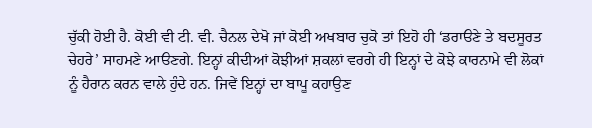ਚੁੱਕੀ ਹੋਈ ਹੈ. ਕੋਈ ਵੀ ਟੀ. ਵੀ. ਚੈਨਲ ਦੇਖੋ ਜਾਂ ਕੋਈ ਅਖਬਾਰ ਚੁਕੋ ਤਾਂ ਇਹੋ ਹੀ ‘ਡਰਾੳਣੇ ਤੇ ਬਦਸੂਰਤ ਚੇਹਰੇ’ ਸਾਹਮਣੇ ਆੳਣਗੇ. ਇਨ੍ਹਾਂ ਕੀਦੀਆਂ ਕੋਝੀਆਂ ਸ਼ਕਲਾਂ ਵਰਗੇ ਹੀ ਇਨ੍ਹਾਂ ਦੇ ਕੋਝੇ ਕਾਰਨਾਮੇ ਵੀ ਲੋਕਾਂ ਨੂੰ ਹੈਰਾਨ ਕਰਨ ਵਾਲੇ ਹੁੰਦੇ ਹਨ. ਜਿਵੇਂ ਇਨ੍ਹਾਂ ਦਾ ਬਾਪੂ ਕਹਾਉਣ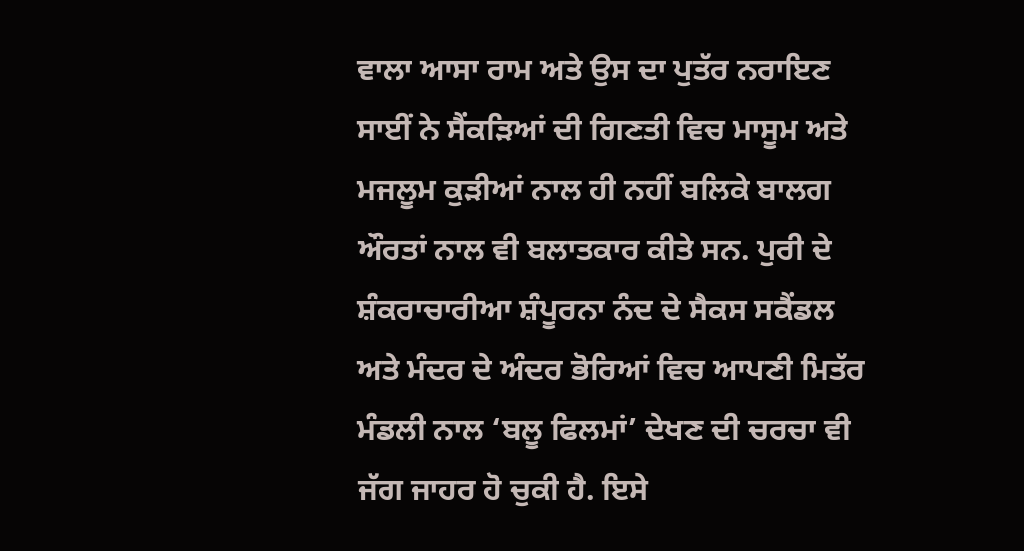ਵਾਲਾ ਆਸਾ ਰਾਮ ਅਤੇ ਉਸ ਦਾ ਪੁਤੱਰ ਨਰਾਇਣ ਸਾਈਂ ਨੇ ਸੈਂਕੜਿਆਂ ਦੀ ਗਿਣਤੀ ਵਿਚ ਮਾਸੂਮ ਅਤੇ ਮਜਲੂਮ ਕੁੜੀਆਂ ਨਾਲ ਹੀ ਨਹੀਂ ਬਲਿਕੇ ਬਾਲਗ ਔਰਤਾਂ ਨਾਲ ਵੀ ਬਲਾਤਕਾਰ ਕੀਤੇ ਸਨ. ਪੁਰੀ ਦੇ ਸ਼ੰਕਰਾਚਾਰੀਆ ਸ਼ੰਪੂਰਨਾ ਨੰਦ ਦੇ ਸੈਕਸ ਸਕੈਂਡਲ ਅਤੇ ਮੰਦਰ ਦੇ ਅੰਦਰ ਭੋਰਿਆਂ ਵਿਚ ਆਪਣੀ ਮਿਤੱਰ ਮੰਡਲੀ ਨਾਲ ‘ਬਲੂ ਫਿਲਮਾਂ’ ਦੇਖਣ ਦੀ ਚਰਚਾ ਵੀ ਜੱਗ ਜਾਹਰ ਹੋ ਚੁਕੀ ਹੈ. ਇਸੇ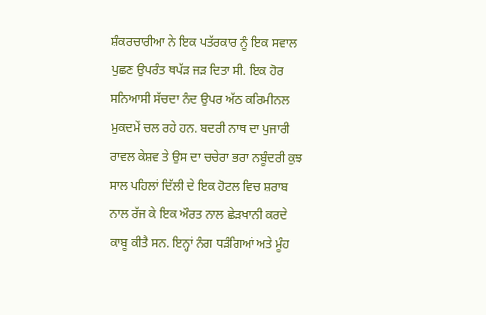ਸ਼ੰਕਰਚਾਰੀਆ ਨੇ ਇਕ ਪਤੱਰਕਾਰ ਨੂੰ ਇਕ ਸਵਾਲ ਪੁਛਣ ਉਪਰੰਤ ਥਪੱੜ ਜੜ ਦਿਤਾ ਸੀ. ਇਕ ਹੋਰ ਸਨਿਆਸੀ ਸੱਚਦਾ ਨੰਦ ਉਪਰ ਅੱਠ ਕਰਿਮੀਨਲ ਮੁਕਦਮੇਂ ਚਲ ਰਹੇ ਹਨ. ਬਦਰੀ ਨਾਥ ਦਾ ਪੁਜਾਰੀ ਰਾਵਲ ਕੇਸ਼ਵ ਤੇ ਉਸ ਦਾ ਚਚੇਰਾ ਭਰਾ ਨਬੂੰਦਰੀ ਕੁਝ ਸਾਲ ਪਹਿਲਾਂ ਦਿੱਲੀ ਦੇ ਇਕ ਹੋਟਲ ਵਿਚ ਸ਼ਰਾਬ ਨਾਲ ਰੱਜ ਕੇ ਇਕ ਔਰਤ ਨਾਲ ਛੇੜਖਾਨੀ ਕਰਦੇ ਕਾਬੂ ਕੀਤੈ ਸਨ. ਇਨ੍ਹਾਂ ਨੰਗ ਧੜੰਗਿਆਂ ਅਤੇ ਮੂੰਹ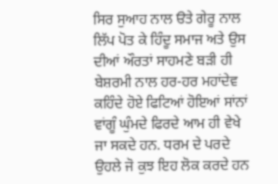ਸਿਰ ਸੁਆਹ ਨਾਲ ੳਤੇ ਗੇਰੂ ਨਾਲ ਲਿੱਪ ਪੋਤ ਕੇ ਹਿੰਦੂ ਸਮਾਜ ਅਤੇ ਉਸ ਦੀਆਂ ਔਰਤਾਂ ਸਾਹਮਣੇ ਬੜੀ ਹੀ ਬੇਸ਼ਰਮੀ ਨਾਲ ਹਰ-ਹਰ ਮਹਾਂਦੇਵ ਕਹਿੰਦੇ ਹੋਏ ਫਿਟਿਆਂ ਹੋਇਆਂ ਸਾਂਨਾਂ ਵਾਂਗੂੰ ਘੁੰਮਦੇ ਫਿਰਦੇ ਆਮ ਹੀ ਵੇਖੇ ਜਾ ਸਕਦੇ ਹਨ. ਧਰਮ ਦੇ ਪਰਦੇ ਉਹਲੇ ਜੋ ਕੁਝ ਇਹ ਲੋਕ ਕਰਦੇ ਹਨ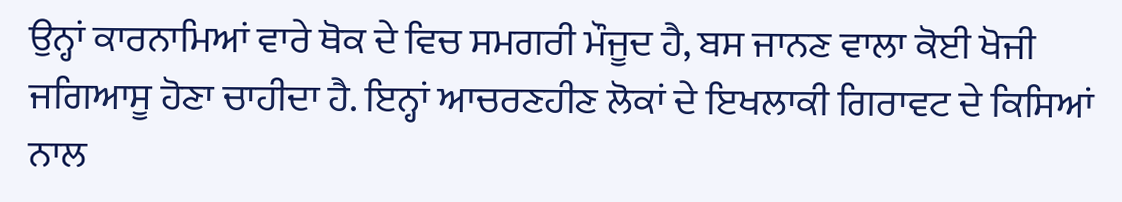ਉਨ੍ਹਾਂ ਕਾਰਨਾਮਿਆਂ ਵਾਰੇ ਥੋਕ ਦੇ ਵਿਚ ਸਮਗਰੀ ਮੌਜੂਦ ਹੈ, ਬਸ ਜਾਨਣ ਵਾਲਾ ਕੋਈ ਖੋਜੀ ਜਗਿਆਸੂ ਹੋਣਾ ਚਾਹੀਦਾ ਹੈ. ਇਨ੍ਹਾਂ ਆਚਰਣਹੀਣ ਲੋਕਾਂ ਦੇ ਇਖਲਾਕੀ ਗਿਰਾਵਟ ਦੇ ਕਿਸਿਆਂ ਨਾਲ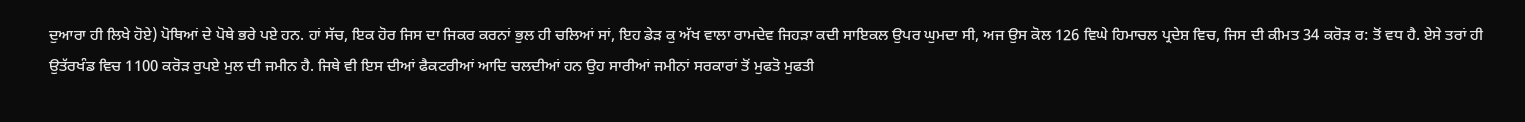ਦੁਆਰਾ ਹੀ ਲਿਖੇ ਹੋਏ) ਪੋਥਿਆਂ ਦੇ ਪੋਥੇ ਭਰੇ ਪਏ ਹਨ. ਹਾਂ ਸੱਚ, ਇਕ ਹੋਰ ਜਿਸ ਦਾ ਜਿਕਰ ਕਰਨਾਂ ਭੁਲ ਹੀ ਚਲਿਆਂ ਸਾਂ, ਇਹ ਡੇੜ ਕੁ ਅੱਖ ਵਾਲਾ ਰਾਮਦੇਵ ਜਿਹੜਾ ਕਦੀ ਸਾਇਕਲ ਉਪਰ ਘੁਮਦਾ ਸੀ, ਅਜ ਉਸ ਕੋਲ 126 ਵਿਘੇ ਹਿਮਾਚਲ ਪ੍ਰਦੇਸ਼ ਵਿਚ, ਜਿਸ ਦੀ ਕੀਮਤ 34 ਕਰੋੜ ਰ: ਤੋਂ ਵਧ ਹੈ. ਏਸੇ ਤਰਾਂ ਹੀ ਉਤੱਰਖੰਡ ਵਿਚ 1100 ਕਰੋੜ ਰੁਪਏ ਮੁਲ ਦੀ ਜਮੀਨ ਹੈ. ਜਿਥੇ ਵੀ ਇਸ ਦੀਆਂ ਫੈਕਟਰੀਆਂ ਆਦਿ ਚਲਦੀਆਂ ਹਨ ਉਹ ਸਾਰੀਆਂ ਜਮੀਨਾਂ ਸਰਕਾਰਾਂ ਤੋਂ ਮੁਫਤੋ ਮੁਫਤੀ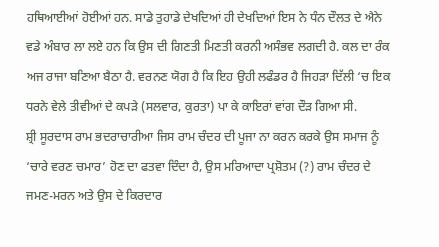ਹਥਿਆਈਆਂ ਹੋਈਆਂ ਹਨ. ਸਾਡੇ ਤੁਹਾਡੇ ਦੇਖਦਿਆਂ ਹੀ ਦੇਖਦਿਆਂ ਇਸ ਨੇ ਧੰਨ ਦੌਲਤ ਦੇ ਐਨੇ ਵਡੇ ਅੰਬਾਰ ਲਾ ਲਏ ਹਨ ਕਿ ਉਸ ਦੀ ਗਿਣਤੀ ਮਿਣਤੀ ਕਰਨੀ ਅਸੰਭਵ ਲਗਦੀ ਹੈ. ਕਲ ਦਾ ਰੰਕ ਅਜ ਰਾਜਾ ਬਣਿਆ ਬੈਠਾ ਹੈ. ਵਰਨਣ ਯੋਗ ਹੈ ਕਿ ਇਹ ਉਹੀ ਲਫੰਡਰ ਹੈ ਜਿਹੜਾ ਦਿੱਲੀ ‘ਚ ਇਕ ਧਰਨੇ ਵੇਲੇ ਤੀਵੀਆਂ ਦੇ ਕਪੜੇ (ਸਲਵਾਰ, ਕੁਰਤਾ) ਪਾ ਕੇ ਕਾਇਰਾਂ ਵਾਂਗ ਦੌੜ ਗਿਆ ਸੀ.
ਸ਼੍ਰੀ ਸੂਰਦਾਸ ਰਾਮ ਭਦਰਾਚਾਰੀਆ ਜਿਸ ਰਾਮ ਚੰਦਰ ਦੀ ਪੂਜਾ ਨਾ ਕਰਨ ਕਰਕੇ ਉਸ ਸਮਾਜ ਨੂੰ ‘ਚਾਰੇ ਵਰਣ ਚਮਾਰ’ ਹੋਣ ਦਾ ਫਤਵਾ ਦਿੰਦਾ ਹੈ, ਉਸ ਮਰਿਆਦਾ ਪ੍ਰਸ਼ੋਤਮ (?) ਰਾਮ ਚੰਦਰ ਦੇ ਜਮਣ-ਮਰਨ ਅਤੇ ਉਸ ਦੇ ਕਿਰਦਾਰ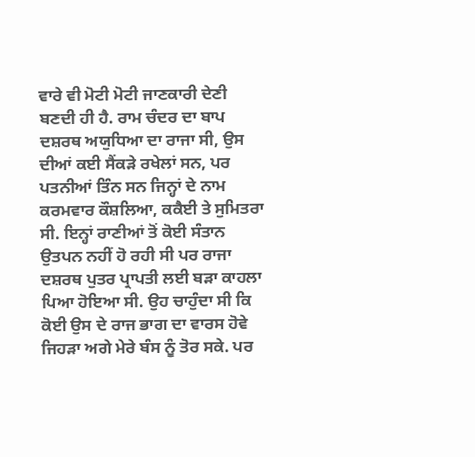ਵਾਰੇ ਵੀ ਮੋਟੀ ਮੋਟੀ ਜਾਣਕਾਰੀ ਦੇਣੀ ਬਣਦੀ ਹੀ ਹੈ. ਰਾਮ ਚੰਦਰ ਦਾ ਬਾਪ ਦਸ਼ਰਥ ਅਯੁਧਿਆ ਦਾ ਰਾਜਾ ਸੀ, ਉਸ ਦੀਆਂ ਕਈ ਸੈਂਕੜੇ ਰਖੇਲਾਂ ਸਨ, ਪਰ ਪਤਨੀਆਂ ਤਿੰਨ ਸਨ ਜਿਨ੍ਹਾਂ ਦੇ ਨਾਮ ਕਰਮਵਾਰ ਕੌਸ਼ਲਿਆ, ਕਕੈਈ ਤੇ ਸੁਮਿਤਰਾ ਸੀ. ਇਨ੍ਹਾਂ ਰਾਣੀਆਂ ਤੋਂ ਕੋਈ ਸੰਤਾਨ ਉਤਪਨ ਨਹੀਂ ਹੋ ਰਹੀ ਸੀ ਪਰ ਰਾਜਾ ਦਸ਼ਰਥ ਪੁਤਰ ਪ੍ਰਾਪਤੀ ਲਈ ਬੜਾ ਕਾਹਲਾ ਪਿਆ ਹੋਇਆ ਸੀ. ਉਹ ਚਾਹੁੰਦਾ ਸੀ ਕਿ ਕੋਈ ਉਸ ਦੇ ਰਾਜ ਭਾਗ ਦਾ ਵਾਰਸ ਹੋਵੇ ਜਿਹੜਾ ਅਗੇ ਮੇਰੇ ਬੰਸ ਨੂੰ ਤੋਰ ਸਕੇ. ਪਰ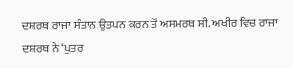ਦਸ਼ਰਥ ਰਾਜਾ ਸੰਤਾਨ ਉਤਪਨ ਕਰਨ ਤੋਂ ਅਸਮਰਥ ਸੀ. ਅਖੀਰ ਵਿਚ ਰਾਜਾ ਦਸ਼ਰਥ ਨੇ ‘ਪੁਤਰ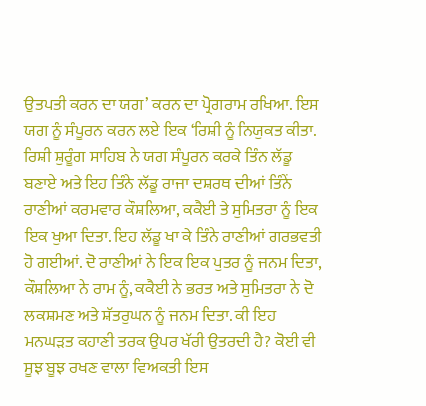ਉਤਪਤੀ ਕਰਨ ਦਾ ਯਗ’ ਕਰਨ ਦਾ ਪ੍ਰੋਗਰਾਮ ਰਖਿਆ. ਇਸ ਯਗ ਨੂੰ ਸੰਪੂਰਨ ਕਰਨ ਲਏ ਇਕ ‘ਰਿਸ਼ੀ ਨੂੰ ਨਿਯੁਕਤ ਕੀਤਾ. ਰਿਸ਼ੀ ਸ਼ੁਰੂੰਗ ਸਾਹਿਬ ਨੇ ਯਗ ਸੰਪੂਰਨ ਕਰਕੇ ਤਿੰਨ ਲੱਡੂ ਬਣਾਏ ਅਤੇ ਇਹ ਤਿੰਨੇ ਲੱਡੂ ਰਾਜਾ ਦਸ਼ਰਥ ਦੀਆਂ ਤਿੰਨੇਂ ਰਾਣੀਆਂ ਕਰਮਵਾਰ ਕੌਸ਼ਲਿਆ, ਕਕੈਈ ਤੇ ਸੁਮਿਤਰਾ ਨੂੰ ਇਕ ਇਕ ਖੁਆ ਦਿਤਾ. ਇਹ ਲੱਡੂ ਖਾ ਕੇ ਤਿੰਨੇ ਰਾਣੀਆਂ ਗਰਭਵਤੀ ਹੋ ਗਈਆਂ. ਦੋ ਰਾਣੀਆਂ ਨੇ ਇਕ ਇਕ ਪੁਤਰ ਨੂੰ ਜਨਮ ਦਿਤਾ, ਕੌਸ਼ਲਿਆ ਨੇ ਰਾਮ ਨੂੰ, ਕਕੈਈ ਨੇ ਭਰਤ ਅਤੇ ਸੁਮਿਤਰਾ ਨੇ ਦੋ ਲਕਸ਼ਮਣ ਅਤੇ ਸ਼ੱਤਰੁਘਨ ਨੂੰ ਜਨਮ ਦਿਤਾ. ਕੀ ਇਹ ਮਨਘੜਤ ਕਹਾਣੀ ਤਰਕ ਉਪਰ ਖੱਰੀ ਉਤਰਦੀ ਹੈ? ਕੋਈ ਵੀ ਸੂਝ ਬੂਝ ਰਖਣ ਵਾਲਾ ਵਿਅਕਤੀ ਇਸ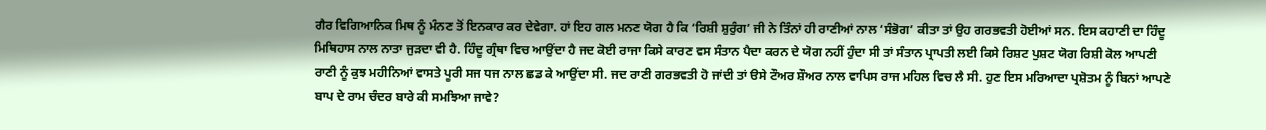ਗੈਰ ਵਿਗਿਆਨਿਕ ਮਿਥ ਨੂੰ ਮੰਨਣ ਤੋਂ ਇਨਕਾਰ ਕਰ ਦੇਵੇਗਾ. ਹਾਂ ਇਹ ਗਲ ਮਨਣ ਯੋਗ ਹੈ ਕਿ ‘ਰਿਸ਼ੀ ਸ਼ੁਰੁੰਗ’ ਜੀ ਨੇ ਤਿੰਨਾਂ ਹੀ ਰਾਣੀਆਂ ਨਾਲ ‘ਸੰਭੋਗ’ ਕੀਤਾ ਤਾਂ ਉਹ ਗਰਭਵਤੀ ਹੋਈਆਂ ਸਨ. ਇਸ ਕਹਾਣੀ ਦਾ ਹਿੰਦੂ ਮਿਥਿਹਾਸ ਨਾਲ ਨਾਤਾ ਜੁੜਦਾ ਵੀ ਹੈ. ਹਿੰਦੂ ਗ੍ਰੰਥਾ ਵਿਚ ਆਉਂਦਾ ਹੈ ਜਦ ਕੋਈ ਰਾਜਾ ਕਿਸੇ ਕਾਰਣ ਵਸ ਸੰਤਾਨ ਪੈਦਾ ਕਰਨ ਦੇ ਯੋਗ ਨਹੀਂ ਹੁੰਦਾ ਸੀ ਤਾਂ ਸੰਤਾਨ ਪ੍ਰਾਪਤੀ ਲਈ ਕਿਸੇ ਰਿਸ਼ਟ ਪੁਸ਼ਟ ਯੋਗ ਰਿਸ਼ੀ ਕੋਲ ਆਪਣੀ ਰਾਣੀ ਨੂੰ ਕੁਝ ਮਹੀਨਿਆਂ ਵਾਸਤੇ ਪੂਰੀ ਸਜ ਧਜ ਨਾਲ ਛਡ ਕੇ ਆਉਂਦਾ ਸੀ. ਜਦ ਰਾਣੀ ਗਰਭਵਤੀ ਹੋ ਜਾਂਦੀ ਤਾਂ ੳਸੇ ਟੌਅਰ ਸ਼ੌਅਰ ਨਾਲ ਵਾਪਿਸ ਰਾਜ ਮਹਿਲ ਵਿਚ ਲੈ ਸੀ. ਹੁਣ ਇਸ ਮਰਿਆਦਾ ਪ੍ਰਸ਼ੋਤਮ ਨੂੰ ਬਿਨਾਂ ਆਪਣੇ ਬਾਪ ਦੇ ਰਾਮ ਚੰਦਰ ਬਾਰੇ ਕੀ ਸਮਝਿਆ ਜਾਵੇ?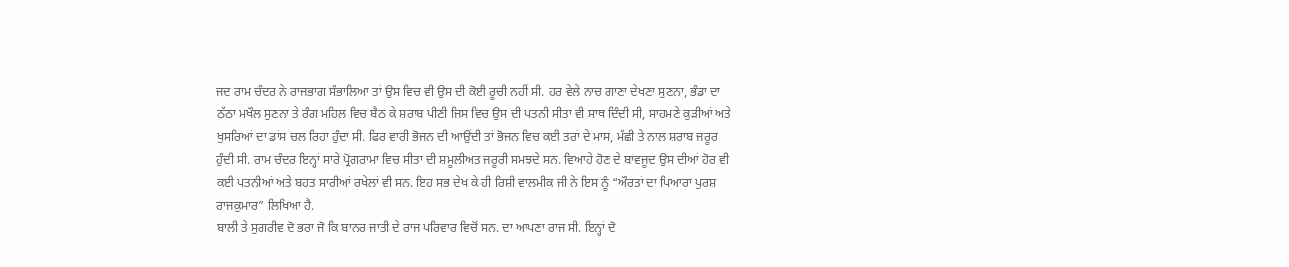ਜਦ ਰਾਮ ਚੰਦਰ ਨੇ ਰਾਜਭਾਗ ਸੰਭਾਲਿਆ ਤਾਂ ਉਸ ਵਿਚ ਵੀ ਉਸ ਦੀ ਕੋਈ ਰੂਚੀ ਨਹੀਂ ਸੀ. ਹਰ ਵੇਲੇ ਨਾਚ ਗਾਣਾ ਦੇਖਣਾ ਸੁਣਨਾ, ਭੰਡਾ ਦਾ ਠੱਠਾ ਮਖੌਲ ਸੁਣਨਾ ਤੇ ਰੰਗ ਮਹਿਲ ਵਿਚ ਬੈਠ ਕੇ ਸ਼ਰਾਬ ਪੀਣੀ ਜਿਸ ਵਿਚ ਉਸ ਦੀ ਪਤਨੀ ਸੀਤਾ ਵੀ ਸਾਥ ਦਿੰਦੀ ਸੀ, ਸਾਹਮਣੇ ਕੁੜੀਆਂ ਅਤੇ ਖੁਸਰਿਆਂ ਦਾ ਡਾਂਸ ਚਲ ਰਿਹਾ ਹੁੰਦਾ ਸੀ. ਫਿਰ ਵਾਰੀ ਭੋਜਨ ਦੀ ਆਉਂਦੀ ਤਾਂ ਭੋਜਨ ਵਿਚ ਕਈ ਤਰਾਂ ਦੇ ਮਾਸ, ਮੱਛੀ ਤੇ ਨਾਲ ਸ਼ਰਾਬ ਜਰੂਰ ਹੁੰਦੀ ਸੀ. ਰਾਮ ਚੰਦਰ ਇਨ੍ਹਾਂ ਸਾਰੇ ਪ੍ਰੋਗਰਾਮਾ ਵਿਚ ਸੀਤਾ ਦੀ ਸ਼ਮੂਲੀਅਤ ਜਰੂਰੀ ਸਮਝਦੇ ਸਨ. ਵਿਆਹੇ ਹੋਣ ਦੇ ਬਾਵਜੂਦ ਉਸ ਦੀਆਂ ਹੋਰ ਵੀ ਕਈ ਪਤਨੀਆਂ ਅਤੇ ਬਹਤ ਸਾਰੀਆਂ ਰਖੇਲਾਂ ਵੀ ਸਨ. ਇਹ ਸਭ ਦੇਖ ਕੇ ਹੀ ਰਿਸ਼ੀ ਵਾਲਮੀਕ ਜੀ ਨੇ ਇਸ ਨੂੰ “ਔਰਤਾਂ ਦਾ ਪਿਆਰਾ ਪੁਰਸ਼ ਰਾਜਕੁਮਾਰ” ਲਿਖਿਆ ਹੈ.
ਬਾਲੀ ਤੇ ਸੁਗਰੀਵ ਦੋ ਭਰਾ ਜੋ ਕਿ ਬਾਨਰ ਜਾਤੀ ਦੇ ਰਾਜ ਪਰਿਵਾਰ ਵਿਚੋਂ ਸਨ. ਦਾ ਆਪਣਾ ਰਾਜ ਸੀ. ਇਨ੍ਹਾਂ ਦੋ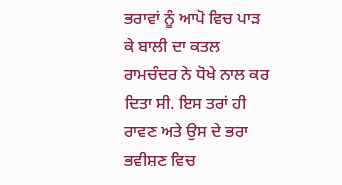ਭਰਾਵਾਂ ਨੂੰ ਆਪੋ ਵਿਚ ਪਾੜ ਕੇ ਬਾਲੀ ਦਾ ਕਤਲ ਰਾਮਚੰਦਰ ਨੇ ਧੋਖੇ ਨਾਲ ਕਰ ਦਿਤਾ ਸੀ. ਇਸ ਤਰਾਂ ਹੀ ਰਾਵਣ ਅਤੇ ਉਸ ਦੇ ਭਰਾ ਭਵੀਸ਼ਣ ਵਿਚ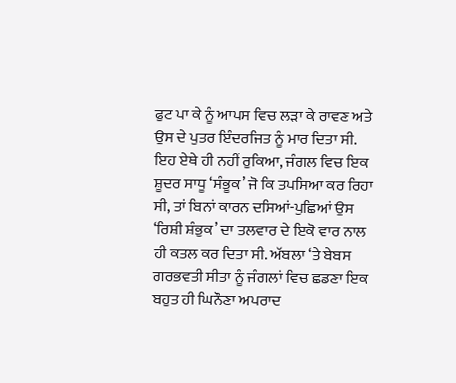ਫੁਟ ਪਾ ਕੇ ਨੂੰ ਆਪਸ ਵਿਚ ਲੜਾ ਕੇ ਰਾਵਣ ਅਤੇ ਉਸ ਦੇ ਪੁਤਰ ਇੰਦਰਜਿਤ ਨੂੰ ਮਾਰ ਦਿਤਾ ਸੀ. ਇਹ ਏਥੇ ਹੀ ਨਹੀਂ ਰੁਕਿਆ, ਜੰਗਲ ਵਿਚ ਇਕ ਸ਼ੂਦਰ ਸਾਧੂ ‘ਸੰਭੂਕ’ ਜੋ ਕਿ ਤਪਸਿਆ ਕਰ ਰਿਹਾ ਸੀ, ਤਾਂ ਬਿਨਾਂ ਕਾਰਨ ਦਸਿਆਂ-ਪੁਛਿਆਂ ਉਸ ‘ਰਿਸ਼ੀ ਸ਼ੰਭੁਕ’ ਦਾ ਤਲਵਾਰ ਦੇ ਇਕੋ ਵਾਰ ਨਾਲ ਹੀ ਕਤਲ ਕਰ ਦਿਤਾ ਸੀ. ਅੱਬਲਾ ‘ਤੇ ਬੇਬਸ ਗਰਭਵਤੀ ਸੀਤਾ ਨੂੰ ਜੰਗਲਾਂ ਵਿਚ ਛਡਣਾ ਇਕ ਬਹੁਤ ਹੀ ਘਿਨੌਣਾ ਅਪਰਾਦ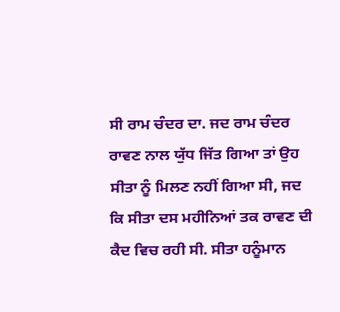ਸੀ ਰਾਮ ਚੰਦਰ ਦਾ. ਜਦ ਰਾਮ ਚੰਦਰ ਰਾਵਣ ਨਾਲ ਯੁੱਧ ਜਿੱਤ ਗਿਆ ਤਾਂ ਉਹ ਸੀਤਾ ਨੂੰ ਮਿਲਣ ਨਹੀਂ ਗਿਆ ਸੀ, ਜਦ ਕਿ ਸੀਤਾ ਦਸ ਮਹੀਨਿਆਂ ਤਕ ਰਾਵਣ ਦੀ ਕੈਦ ਵਿਚ ਰਹੀ ਸੀ. ਸੀਤਾ ਹਨੂੰਮਾਨ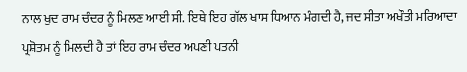ਨਾਲ ਖੁਦ ਰਾਮ ਚੰਦਰ ਨੂੰ ਮਿਲਣ ਆਈ ਸੀ. ਇਥੇ ਇਹ ਗੱਲ ਖਾਸ ਧਿਆਨ ਮੰਗਦੀ ਹੈ, ਜਦ ਸੀਤਾ ਅਖੌਤੀ ਮਰਿਆਦਾ ਪ੍ਰਸ਼ੋਤਮ ਨੂੰ ਮਿਲਦੀ ਹੈ ਤਾਂ ਇਹ ਰਾਮ ਚੰਦਰ ਅਪਣੀ ਪਤਨੀ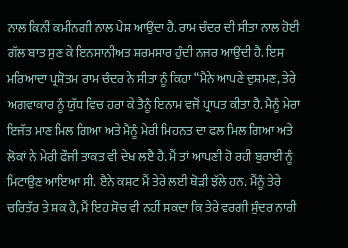ਨਾਲ ਕਿਨੀਂ ਕਮੀਂਨਗੀ ਨਾਲ ਪੇਸ਼ ਆਉਂਦਾ ਹੈ. ਰਾਮ ਚੰਦਰ ਦੀ ਸੀਤਾ ਨਾਲ ਹੋਈ ਗੱਲ ਬਾਤ ਸੁਣ ਕੇ ਇਨਸਾਨੀਅਤ ਸ਼ਰਮਸਾਰ ਹੁੰਦੀ ਨਜਰ ਆਉਂਦੀ ਹੈ. ਇਸ ਮਰਿਆਦਾ ਪ੍ਰਸ਼ੋਤਮ ਰਾਮ ਚੰਦਰ ਨੇ ਸੀਤਾ ਨੂੰ ਕਿਹਾ “ਮੈਨੇ ਆਪਣੇ ਦੁਸ਼ਮਣ, ਤੇਰੇ ਅਗਵਾਕਾਰ ਨੂੰ ਯੁੱਧ ਵਿਚ ਹਰਾ ਕੇ ਤੈਨੂੰ ਇਨਾਮ ਵਜੋਂ ਪ੍ਰਾਪਤ ਕੀਤਾ ਹੈ. ਮੈਨੂੰ ਮੇਰਾ ਇਜੱਤ ਮਾਣ ਮਿਲ ਗਿਆ ਅਤੇ ਮੈਨੂੰ ਮੇਰੀ ਮਿਹਨਤ ਦਾ ਫਲ ਮਿਲ ਗਿਆ ਅਤੇ ਲੋਕਾਂ ਨੇ ਮੇਰੀ ਫੌਜੀ ਤਾਕਤ ਵੀ ਦੇਖ ਲੲੈ ਹੈ. ਮੈਂ ਤਾਂ ਆਪਣੀ ਹੋ ਰਹੀ ਬੁਰਾਈ ਨੂੰ ਮਿਟਾਉਣ ਆਇਆ ਸੀ. ੲੈਨੇ ਕਸ਼ਟ ਮੈਂ ਤੇਰੇ ਲਈ ਥੋੜੀ ਝੱਲੇ ਹਨ. ਮੈਂਨੂੰ ਤੇਰੇ ਚਰਿਤੱਰ ਤੇ ਸ਼ਕ ਹੈ, ਮੈਂ ਇਹ ਸੋਚ ਵੀ ਨਹੀਂ ਸਕਦਾ ਕਿ ਤੇਰੇ ਵਰਗੀ ਸੁੰਦਰ ਨਾਰੀ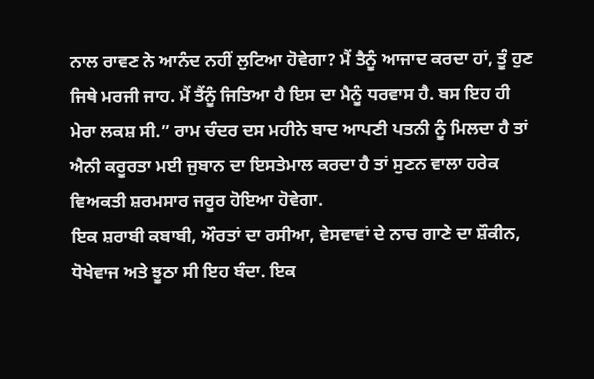ਨਾਲ ਰਾਵਣ ਨੇ ਆਨੰਦ ਨਹੀਂ ਲੁਟਿਆ ਹੋਵੇਗਾ? ਮੈਂ ਤੈਨੂੰ ਆਜਾਦ ਕਰਦਾ ਹਾਂ, ਤੂੰ ਹੁਣ ਜਿਥੇ ਮਰਜੀ ਜਾਹ. ਮੈਂ ਤੈਂਨੂੰ ਜਿਤਿਆ ਹੈ ਇਸ ਦਾ ਮੈਨੂੰ ਧਰਵਾਸ ਹੈ. ਬਸ ਇਹ ਹੀ ਮੇਰਾ ਲਕਸ਼ ਸੀ.” ਰਾਮ ਚੰਦਰ ਦਸ ਮਹੀਨੇ ਬਾਦ ਆਪਣੀ ਪਤਨੀ ਨੂੰ ਮਿਲਦਾ ਹੈ ਤਾਂ ਐਨੀ ਕਰੂਰਤਾ ਮਈ ਜੁਬਾਨ ਦਾ ਇਸਤੇਮਾਲ ਕਰਦਾ ਹੈ ਤਾਂ ਸੁਣਨ ਵਾਲਾ ਹਰੇਕ ਵਿਅਕਤੀ ਸ਼ਰਮਸਾਰ ਜਰੂਰ ਹੋਇਆ ਹੋਵੇਗਾ.
ਇਕ ਸ਼ਰਾਬੀ ਕਬਾਬੀ, ਔਰਤਾਂ ਦਾ ਰਸੀਆ, ਵੇਸਵਾਵਾਂ ਦੇ ਨਾਚ ਗਾਣੇ ਦਾ ਸ਼ੌਕੀਨ, ਧੋਖੇਵਾਜ ਅਤੇ ਝੂਠਾ ਸੀ ਇਹ ਬੰਦਾ. ਇਕ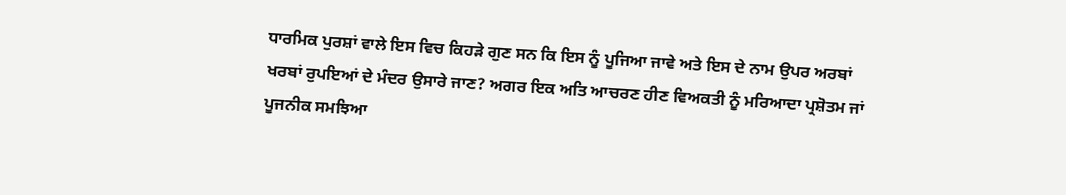ਧਾਰਮਿਕ ਪੁਰਸ਼ਾਂ ਵਾਲੇ ਇਸ ਵਿਚ ਕਿਹੜੇ ਗੁਣ ਸਨ ਕਿ ਇਸ ਨੂੰ ਪੂਜਿਆ ਜਾਵੇ ਅਤੇ ਇਸ ਦੇ ਨਾਮ ਉਪਰ ਅਰਬਾਂ ਖਰਬਾਂ ਰੁਪਇਆਂ ਦੇ ਮੰਦਰ ਉਸਾਰੇ ਜਾਣ? ਅਗਰ ਇਕ ਅਤਿ ਆਚਰਣ ਹੀਣ ਵਿਅਕਤੀ ਨੂੰ ਮਰਿਆਦਾ ਪ੍ਰਸ਼ੋਤਮ ਜਾਂ ਪੂਜਨੀਕ ਸਮਝਿਆ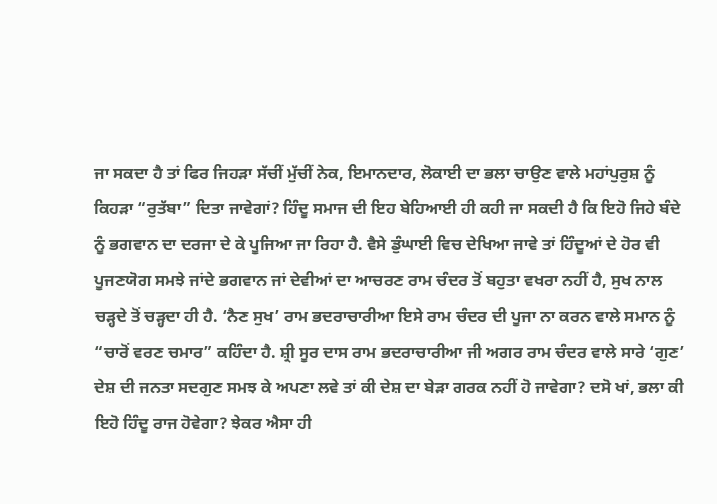ਜਾ ਸਕਦਾ ਹੈ ਤਾਂ ਫਿਰ ਜਿਹੜਾ ਸੱਚੀਂ ਮੁੱਚੀਂ ਨੇਕ, ਇਮਾਨਦਾਰ, ਲੋਕਾਈ ਦਾ ਭਲਾ ਚਾਉਣ ਵਾਲੇ ਮਹਾਂਪੁਰੁਸ਼ ਨੂੰ ਕਿਹੜਾ “ਰੁਤੱਬਾ” ਦਿਤਾ ਜਾਵੇਗਾਂ? ਹਿੰਦੂ ਸਮਾਜ ਦੀ ਇਹ ਬੇਹਿਆਈ ਹੀ ਕਹੀ ਜਾ ਸਕਦੀ ਹੈ ਕਿ ਇਹੋ ਜਿਹੇ ਬੰਦੇ ਨੂੰ ਭਗਵਾਨ ਦਾ ਦਰਜਾ ਦੇ ਕੇ ਪੂਜਿਆ ਜਾ ਰਿਹਾ ਹੈ. ਵੈਸੇ ਡੁੰਘਾਈ ਵਿਚ ਦੇਖਿਆ ਜਾਵੇ ਤਾਂ ਹਿੰਦੂਆਂ ਦੇ ਹੋਰ ਵੀ ਪੂਜਣਯੋਗ ਸਮਝੇ ਜਾਂਦੇ ਭਗਵਾਨ ਜਾਂ ਦੇਵੀਆਂ ਦਾ ਆਚਰਣ ਰਾਮ ਚੰਦਰ ਤੋਂ ਬਹੁਤਾ ਵਖਰਾ ਨਹੀਂ ਹੈ, ਸੁਖ ਨਾਲ ਚੜ੍ਹਦੇ ਤੋਂ ਚੜ੍ਹਦਾ ਹੀ ਹੈ. ‘ਨੈਣ ਸੁਖ’ ਰਾਮ ਭਦਰਾਚਾਰੀਆ ਇਸੇ ਰਾਮ ਚੰਦਰ ਦੀ ਪੂਜਾ ਨਾ ਕਰਨ ਵਾਲੇ ਸਮਾਨ ਨੂੰ “ਚਾਰੋਂ ਵਰਣ ਚਮਾਰ” ਕਹਿੰਦਾ ਹੈ. ਸ਼੍ਰੀ ਸੂਰ ਦਾਸ ਰਾਮ ਭਦਰਾਚਾਰੀਆ ਜੀ ਅਗਰ ਰਾਮ ਚੰਦਰ ਵਾਲੇ ਸਾਰੇ ‘ਗੁਣ’ ਦੇਸ਼ ਦੀ ਜਨਤਾ ਸਦਗੁਣ ਸਮਝ ਕੇ ਅਪਣਾ ਲਵੇ ਤਾਂ ਕੀ ਦੇਸ਼ ਦਾ ਬੇੜਾ ਗਰਕ ਨਹੀਂ ਹੋ ਜਾਵੇਗਾ? ਦਸੋ ਖਾਂ, ਭਲਾ ਕੀ ਇਹੋ ਹਿੰਦੂ ਰਾਜ ਹੋਵੇਗਾ? ਝੇਕਰ ਐਸਾ ਹੀ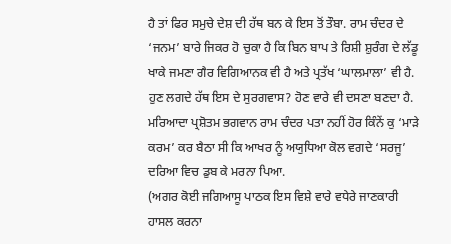ਹੈ ਤਾਂ ਫਿਰ ਸਮੁਚੇ ਦੇਸ਼ ਦੀ ਹੱਥ ਬਨ ਕੇ ਇਸ ਤੋਂ ਤੌਬਾ. ਰਾਮ ਚੰਦਰ ਦੇ ‘ਜਨਮ’ ਬਾਰੇ ਜਿਕਰ ਹੋ ਚੁਕਾ ਹੈ ਕਿ ਬਿਨ ਬਾਪ ਤੇ ਰਿਸ਼ੀ ਸ਼ੁਰੰਗ ਦੇ ਲੱਡੂ ਖਾਕੇ ਜਮਣਾ ਗੈਰ ਵਿਗਿਆਨਕ ਵੀ ਹੈ ਅਤੇ ਪ੍ਰਤੱਖ ‘ਘਾਲਮਾਲਾ’ ਵੀ ਹੈ. ਹੁਣ ਲਗਦੇ ਹੱਥ ਇਸ ਦੇ ਸੁਰਗਵਾਸ? ਹੋਣ ਵਾਰੇ ਵੀ ਦਸਣਾ ਬਣਦਾ ਹੈ. ਮਰਿਆਦਾ ਪ੍ਰਸ਼ੋਤਮ ਭਗਵਾਨ ਰਾਮ ਚੰਦਰ ਪਤਾ ਨਹੀਂ ਹੋਰ ਕਿੰਨੇਂ ਕੁ ‘ਮਾੜੇ ਕਰਮ’ ਕਰ ਬੈਠਾ ਸੀ ਕਿ ਆਖਰ ਨੂੰ ਅਯੁਧਿਆ ਕੋਲ ਵਗਦੇ ‘ਸਰਜੂ’ ਦਰਿਆ ਵਿਚ ਡੁਬ ਕੇ ਮਰਨਾ ਪਿਆ.
(ਅਗਰ ਕੋਈ ਜਗਿਆਸੂ ਪਾਠਕ ਇਸ ਵਿਸ਼ੇ ਵਾਰੇ ਵਧੇਰੇ ਜਾਣਕਾਰੀ ਹਾਸਲ ਕਰਨਾ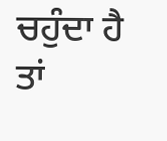ਚਹੁੰਦਾ ਹੈ ਤਾਂ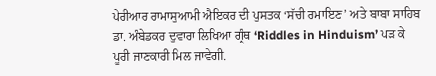ਪੇਰੀਆਰ ਰਾਮਾਸੁਆਮੀ ਐਇਕਰ ਦੀ ਪੁਸਤਕ ‘ਸੱਚੀ ਰਮਾਇਣ’ ਅਤੇ ਬਾਬਾ ਸਾਹਿਬ ਡਾ. ਅੰਬੇਡਕਰ ਦੁਵਾਰਾ ਲਿਖਿਆ ਗ੍ਰੰਥ ‘Riddles in Hinduism’ ਪੜ ਕੇ ਪੂਰੀ ਜਾਣਕਾਰੀ ਮਿਲ ਜਾਵੇਗੀ.